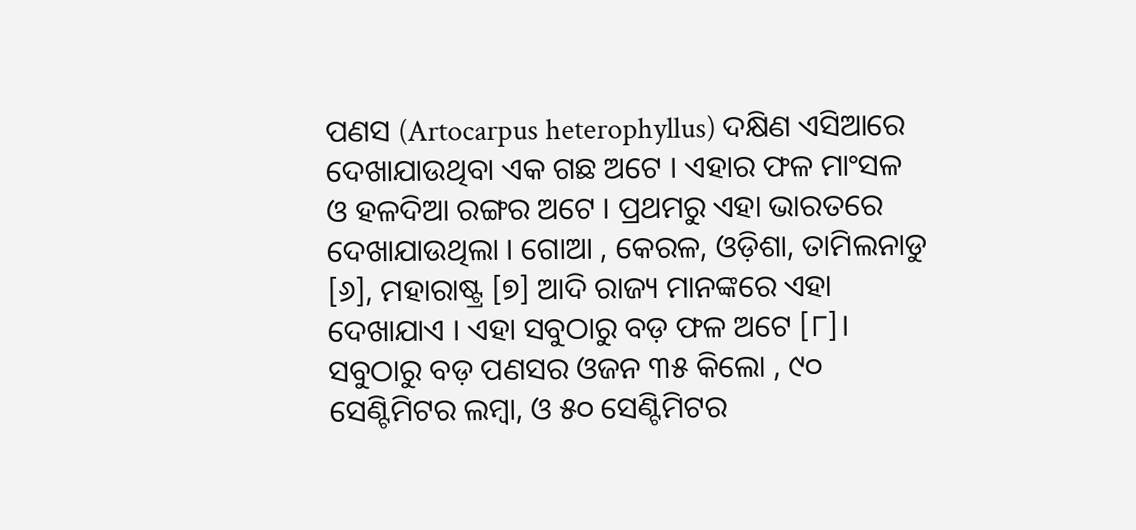ପଣସ (Artocarpus heterophyllus) ଦକ୍ଷିଣ ଏସିଆରେ ଦେଖାଯାଉଥିବା ଏକ ଗଛ ଅଟେ । ଏହାର ଫଳ ମାଂସଳ ଓ ହଳଦିଆ ରଙ୍ଗର ଅଟେ । ପ୍ରଥମରୁ ଏହା ଭାରତରେ ଦେଖାଯାଉଥିଲା । ଗୋଆ , କେରଳ, ଓଡ଼ିଶା, ତାମିଲନାଡୁ [୬], ମହାରାଷ୍ଟ୍ର [୭] ଆଦି ରାଜ୍ୟ ମାନଙ୍କରେ ଏହା ଦେଖାଯାଏ । ଏହା ସବୁଠାରୁ ବଡ଼ ଫଳ ଅଟେ [୮]। ସବୁଠାରୁ ବଡ଼ ପଣସର ଓଜନ ୩୫ କିଲୋ , ୯୦ ସେଣ୍ଟିମିଟର ଲମ୍ବା, ଓ ୫୦ ସେଣ୍ଟିମିଟର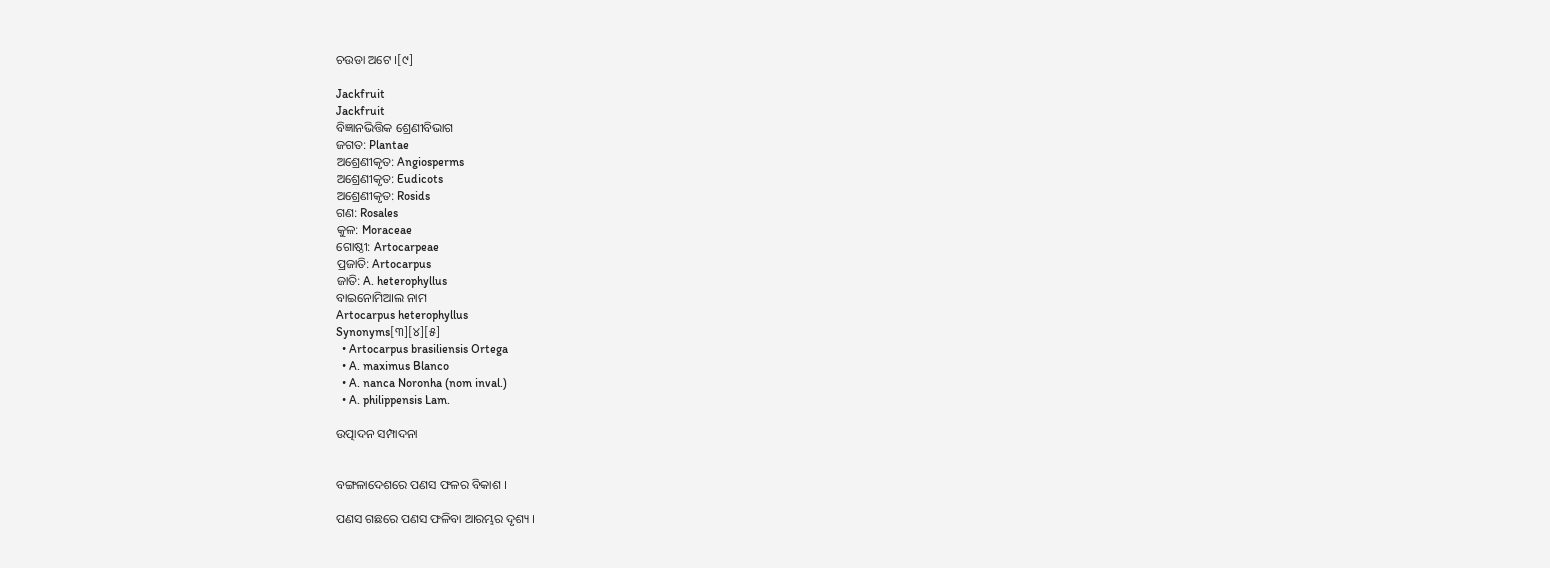ଚଉଡା ଅଟେ ।[୯]

Jackfruit
Jackfruit
ବିଜ୍ଞାନଭିତ୍ତିକ ଶ୍ରେଣୀବିଭାଗ
ଜଗତ: Plantae
ଅଶ୍ରେଣୀକୃତ: Angiosperms
ଅଶ୍ରେଣୀକୃତ: Eudicots
ଅଶ୍ରେଣୀକୃତ: Rosids
ଗଣ: Rosales
କୁଳ: Moraceae
ଗୋଷ୍ଠୀ: Artocarpeae
ପ୍ରଜାତି: Artocarpus
ଜାତି: A. heterophyllus
ବାଇନୋମିଆଲ ନାମ
Artocarpus heterophyllus
Synonyms[୩][୪][୫]
  • Artocarpus brasiliensis Ortega
  • A. maximus Blanco
  • A. nanca Noronha (nom inval.)
  • A. philippensis Lam.

ଉତ୍ପାଦନ ସମ୍ପାଦନା


ବଙ୍ଗଳାଦେଶରେ ପଣସ ଫଳର ବିକାଶ ।

ପଣସ ଗଛରେ ପଣସ ଫଳିବା ଆରମ୍ଭର ଦୃଶ୍ୟ ।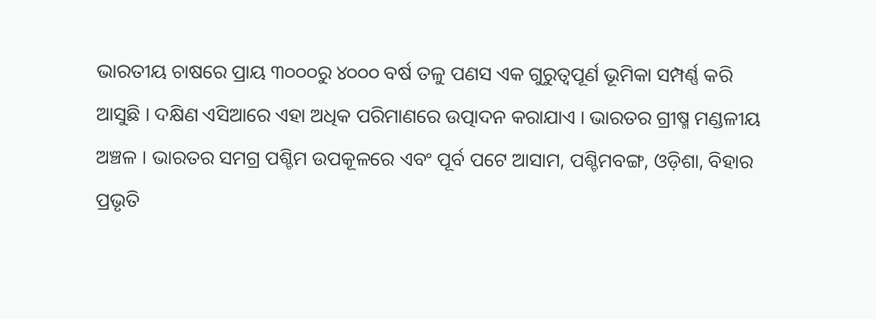ଭାରତୀୟ ଚାଷରେ ପ୍ରାୟ ୩୦୦୦ରୁ ୪୦୦୦ ବର୍ଷ ତଳୁ ପଣସ ଏକ ଗୁରୁତ୍ୱପୂର୍ଣ ଭୂମିକା ସମ୍ପର୍ଣ୍ଣ କରି ଆସୁଛି । ଦକ୍ଷିଣ ଏସିଆରେ ଏହା ଅଧିକ ପରିମାଣରେ ଉତ୍ପାଦନ କରାଯାଏ । ଭାରତର ଗ୍ରୀଷ୍ମ ମଣ୍ଡଳୀୟ ଅଞ୍ଚଳ । ଭାରତର ସମଗ୍ର ପଶ୍ଚିମ ଉପକୂଳରେ ଏବଂ ପୂର୍ବ ପଟେ ଆସାମ, ପଶ୍ଚିମବଙ୍ଗ, ଓଡ଼ିଶା, ବିହାର ପ୍ରଭୃତି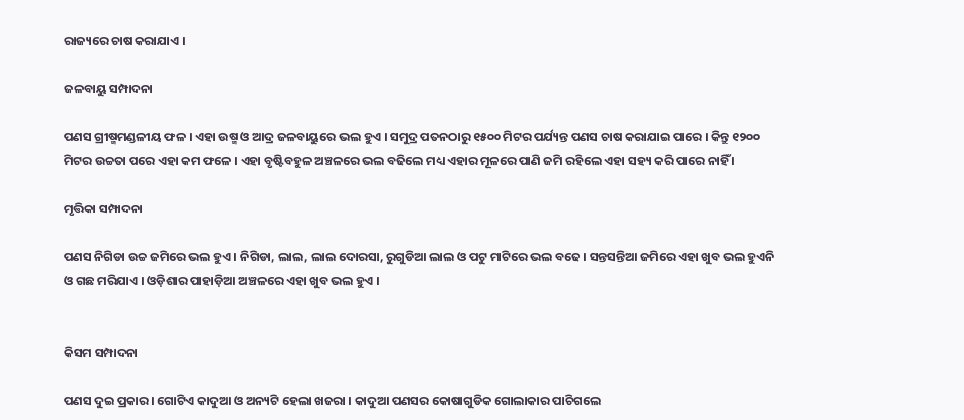ରାଜ୍ୟରେ ଚାଷ କରାଯାଏ ।

ଜଳବାୟୁ ସମ୍ପାଦନା

ପଣସ ଗ୍ରୀଷ୍ମମଣ୍ଡଳୀୟ ଫଳ । ଏହା ଉଷ୍ମ ଓ ଆଦ୍ର ଜଳବାୟୁରେ ଭଲ ହୁଏ । ସମୁଦ୍ର ପତନଠାରୁ ୧୫୦୦ ମିଟର ପର୍ଯ୍ୟନ୍ତ ପଣସ ଚାଷ କରାଯାଇ ପାରେ । କିନ୍ତୁ ୧୨୦୦ ମିଟର ଉଚ୍ଚତା ପରେ ଏହା କମ ଫଳେ । ଏହା ବୃଷ୍ଟିବହୁଳ ଅଞ୍ଚଳରେ ଭଲ ବଢିଲେ ମଧ୍ୟ ଏହାର ମୂଳରେ ପାଣି ଜମି ରହିଲେ ଏହା ସହ୍ୟ କରି ପାରେ ନାହିଁ ।

ମୃତ୍ତିକା ସମ୍ପାଦନା

ପଣସ ନିଗିଡା ଉଚ୍ଚ ଜମିରେ ଭଲ ହୁଏ । ନିଗିଡା, ଲାଲ, ଲାଲ ଦୋରସା, ରୁଗୁଡିଆ ଲାଲ ଓ ପଟୁ ମାଟିରେ ଭଲ ବଢେ । ସନ୍ତସନ୍ତିଆ ଜମିରେ ଏହା ଖୁବ ଭଲ ହୁଏନି ଓ ଗଛ ମରିଯାଏ । ଓଡ଼ିଶାର ପାହାଡ଼ିଆ ଅଞ୍ଚଳରେ ଏହା ଖୁବ ଭଲ ହୁଏ ।


କିସମ ସମ୍ପାଦନା

ପଣସ ଦୁଇ ପ୍ରକାର । ଗୋଟିଏ କାଦୁଆ ଓ ଅନ୍ୟଟି ହେଲା ଖଜରା । କାଦୁଆ ପଣସର କୋଷାଗୁଡିକ ଗୋଲାକାର ପାଚିଗଲେ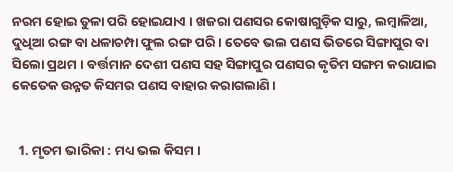ନରମ ହୋଇ ତୁଳା ପରି ହୋଇଯାଏ । ଖଜରା ପଣସର କୋଷାଗୁଡ଼ିକ ସାରୁ, ଲମ୍ବାଳିଆ, ଦୁଧିଆ ରଙ୍ଗ ବା ଧଳାଚମ୍ପା ଫୁଲ ରଙ୍ଗ ପରି । ତେବେ ଭଲ ପଣସ ଭିତରେ ସିଙ୍ଗାପୁର ବା ସିଲୋ ପ୍ରଥମ । ବର୍ତ୍ତମାନ ଦେଶୀ ପଣସ ସହ ସିଙ୍ଗାପୁର ପଣସର କୃତିମ ସଙ୍ଗମ କରାଯାଇ କେତେକ ଉନ୍ନତ କିସମର ପଣସ ବାହାର କରାଗଲାଣି ।


  1. ମୃତମ ଭାରିକା : ମଧ୍ୟ ଭଲ କିସମ ।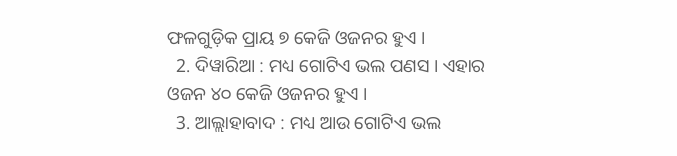ଫଳଗୁଡ଼ିକ ପ୍ରାୟ ୭ କେଜି ଓଜନର ହୁଏ ।
  2. ଦିୱାରିଆ : ମଧ୍ୟ ଗୋଟିଏ ଭଲ ପଣସ । ଏହାର ଓଜନ ୪୦ କେଜି ଓଜନର ହୁଏ ।
  3. ଆଲ୍ଲାହାବାଦ : ମଧ୍ୟ ଆଉ ଗୋଟିଏ ଭଲ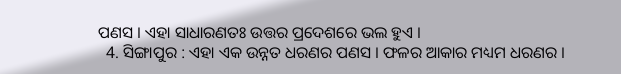ପଣସ । ଏହା ସାଧାରଣତଃ ଉତ୍ତର ପ୍ରଦେଶରେ ଭଲ ହୁଏ ।
  4. ସିଙ୍ଗାପୁର : ଏହା ଏକ ଉନ୍ନତ ଧରଣର ପଣସ । ଫଳର ଆକାର ମଧ୍ୟମ ଧରଣର ।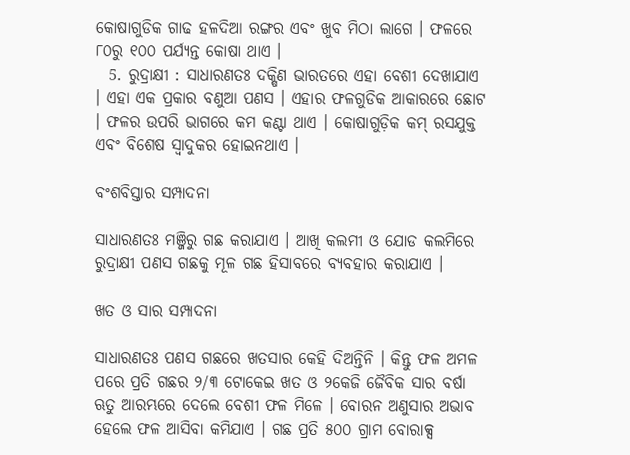କୋଷାଗୁଡିକ ଗାଢ ହଳଦିଆ ରଙ୍ଗର ଏବଂ ଖୁବ ମିଠା ଲାଗେ । ଫଳରେ ୮୦ରୁ ୧୦୦ ପର୍ଯ୍ୟନ୍ତ କୋଷା ଥାଏ ।
  5. ରୁଦ୍ରାକ୍ଷୀ : ସାଧାରଣତଃ ଦକ୍ଷିଣ ଭାରତରେ ଏହା ବେଶୀ ଦେଖାଯାଏ । ଏହା ଏକ ପ୍ରକାର ବଣୁଆ ପଣସ । ଏହାର ଫଳଗୁଡିକ ଆକାରରେ ଛୋଟ । ଫଳର ଉପରି ଭାଗରେ କମ କଣ୍ଟା ଥାଏ । କୋଷାଗୁଡ଼ିକ କମ୍ ରସଯୁକ୍ତ ଏବଂ ବିଶେଷ ସ୍ୱାଦୁକର ହୋଇନଥାଏ ।

ବଂଶବିସ୍ତାର ସମ୍ପାଦନା

ସାଧାରଣତଃ ମଞ୍ଜିରୁ ଗଛ କରାଯାଏ । ଆଖି କଲମୀ ଓ ଯୋଡ କଲମିରେ ରୁଦ୍ରାକ୍ଷୀ ପଣସ ଗଛକୁ ମୂଳ ଗଛ ହିସାବରେ ବ୍ୟବହାର କରାଯାଏ ।

ଖତ ଓ ସାର ସମ୍ପାଦନା

ସାଧାରଣତଃ ପଣସ ଗଛରେ ଖତସାର କେହି ଦିଅନ୍ତିନି । କିନ୍ତୁ ଫଳ ଅମଳ ପରେ ପ୍ରତି ଗଛର ୨/୩ ଟୋକେଇ ଖତ ଓ ୨କେଜି ଜୈବିକ ସାର ବର୍ଷା ଋତୁ ଆରମ୍ଭରେ ଦେଲେ ବେଶୀ ଫଳ ମିଳେ । ବୋରନ ଅଣୁସାର ଅଭାବ ହେଲେ ଫଳ ଆସିବା କମିଯାଏ । ଗଛ ପ୍ରତି ୫୦୦ ଗ୍ରାମ ବୋରାକ୍ସ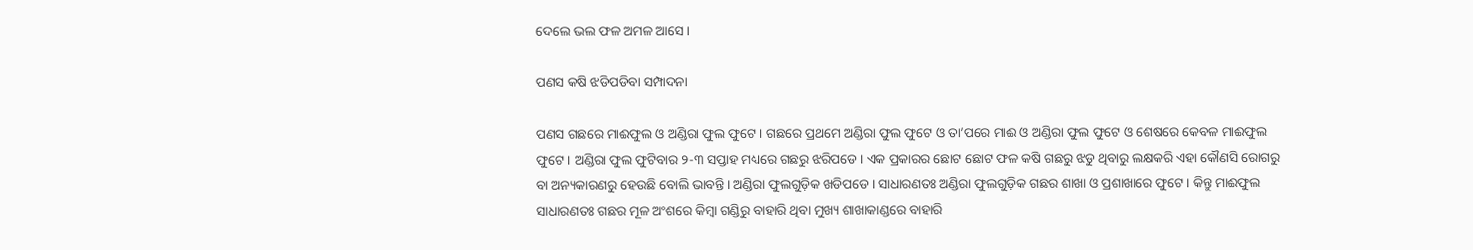ଦେଲେ ଭଲ ଫଳ ଅମଳ ଆସେ ।

ପଣସ କଷି ଝଡିପଡିବା ସମ୍ପାଦନା

ପଣସ ଗଛରେ ମାଈଫୁଲ ଓ ଅଣ୍ଡିରା ଫୁଲ ଫୁଟେ । ଗଛରେ ପ୍ରଥମେ ଅଣ୍ଡିରା ଫୁଲ ଫୁଟେ ଓ ତା’ପରେ ମାଈ ଓ ଅଣ୍ଡିରା ଫୁଲ ଫୁଟେ ଓ ଶେଷରେ କେବଳ ମାଈଫୁଲ ଫୁଟେ । ଅଣ୍ଡିରା ଫୁଲ ଫୁଟିବାର ୨-୩ ସପ୍ତାହ ମଧ୍ୟରେ ଗଛରୁ ଝରିପଡେ । ଏକ ପ୍ରକାରର ଛୋଟ ଛୋଟ ଫଳ କଷି ଗଛରୁ ଝଡୁ ଥିବାରୁ ଲକ୍ଷକରି ଏହା କୌଣସି ରୋଗରୁ ବା ଅନ୍ୟକାରଣରୁ ହେଉଛି ବୋଲି ଭାବନ୍ତି । ଅଣ୍ଡିରା ଫୁଲଗୁଡ଼ିକ ଖଡିପଡେ । ସାଧାରଣତଃ ଅଣ୍ଡିରା ଫୁଲଗୁଡ଼ିକ ଗଛର ଶାଖା ଓ ପ୍ରଶାଖାରେ ଫୁଟେ । କିନ୍ତୁ ମାଈଫୁଲ ସାଧାରଣତଃ ଗଛର ମୂଳ ଅଂଶରେ କିମ୍ବା ଗଣ୍ଡିରୁ ବାହାରି ଥିବା ମୁଖ୍ୟ ଶାଖାକାଣ୍ଡରେ ବାହାରି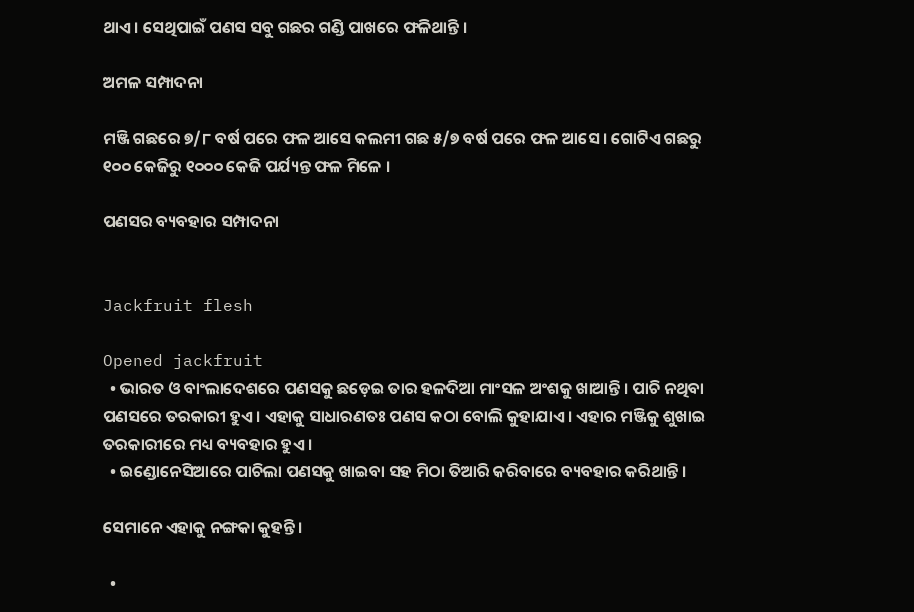ଥାଏ । ସେଥିପାଇଁ ପଣସ ସବୁ ଗଛର ଗଣ୍ଡି ପାଖରେ ଫଳିଥାନ୍ତି ।

ଅମଳ ସମ୍ପାଦନା

ମଞ୍ଜି ଗଛରେ ୭/୮ ବର୍ଷ ପରେ ଫଳ ଆସେ କଲମୀ ଗଛ ୫/୭ ବର୍ଷ ପରେ ଫଳ ଆସେ । ଗୋଟିଏ ଗଛରୁ ୧୦୦ କେଜିରୁ ୧୦୦୦ କେଜି ପର୍ଯ୍ୟନ୍ତ ଫଳ ମିଳେ ।

ପଣସର ବ୍ୟବହାର ସମ୍ପାଦନା


Jackfruit flesh

Opened jackfruit
  • ଭାରତ ଓ ବାଂଲାଦେଶରେ ପଣସକୁ ଛଡ଼େଇ ତାର ହଳଦିଆ ମାଂସଳ ଅଂଶକୁ ଖାଆନ୍ତି । ପାଚି ନଥିବା ପଣସରେ ତରକାରୀ ହୁଏ । ଏହାକୁ ସାଧାରଣତଃ ପଣସ କଠା ବୋଲି କୁହାଯାଏ । ଏହାର ମଞ୍ଜିକୁ ଶୁଖାଇ ତରକାରୀରେ ମଧ୍ୟ ବ୍ୟବହାର ହୁଏ ।
  • ଇଣ୍ଡୋନେସିଆରେ ପାଚିଲା ପଣସକୁ ଖାଇବା ସହ ମିଠା ତିଆରି କରିବାରେ ବ୍ୟବହାର କରିଥାନ୍ତି ।

ସେମାନେ ଏହାକୁ ନଙ୍ଗକା କୁହନ୍ତି ।

  •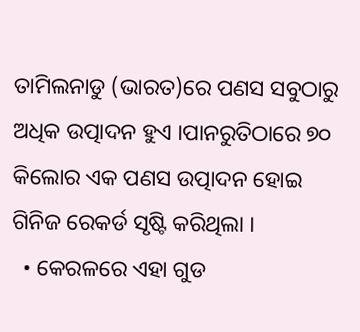ତାମିଲନାଡୁ (ଭାରତ)ରେ ପଣସ ସବୁଠାରୁ ଅଧିକ ଉତ୍ପାଦନ ହୁଏ ।ପାନରୁତିଠାରେ ୭୦ କିଲୋର ଏକ ପଣସ ଉତ୍ପାଦନ ହୋଇ ଗିନିଜ ରେକର୍ଡ ସୃଷ୍ଟି କରିଥିଲା ।
  • କେରଳରେ ଏହା ଗୁଡ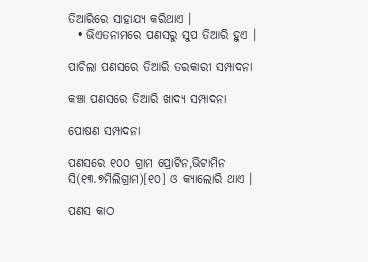ତିଆରିରେ ସାହାଯ୍ୟ କରିଥାଏ ।
  • ଭିଏତନାମରେ ପଣସରୁ ସୁପ ତିଆରି ହୁଏ ।

ପାଚିଲା ପଣସରେ ତିଆରି ତରକାରୀ ସମ୍ପାଦନା

କଞ୍ଚା ପଣସରେ ତିଆରି ଖାଦ୍ୟ ସମ୍ପାଦନା

ପୋଷଣ ସମ୍ପାଦନା

ପଣସରେ ୧୦୦ ଗ୍ରାମ ପ୍ରୋଟିନ,ଭିଟାମିନ ସି(୧୩.୭ମିଲିଗ୍ରାମ)[୧୦] ଓ କ୍ୟାଲୋରି ଥାଏ ।

ପଣସ କାଠ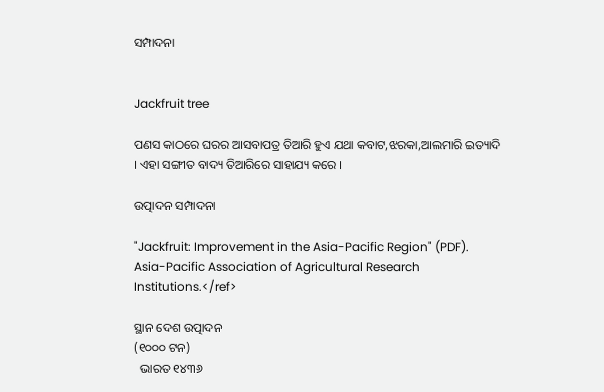ସମ୍ପାଦନା


Jackfruit tree

ପଣସ କାଠରେ ଘରର ଆସବାପତ୍ର ତିଆରି ହୁଏ ଯଥା କବାଟ,ଝରକା,ଆଲମାରି ଇତ୍ୟାଦି । ଏହା ସଙ୍ଗୀତ ବାଦ୍ୟ ତିଆରିରେ ସାହାଯ୍ୟ କରେ ।

ଉତ୍ପାଦନ ସମ୍ପାଦନା

"Jackfruit: Improvement in the Asia-Pacific Region" (PDF). Asia-Pacific Association of Agricultural Research Institutions.</ref>

ସ୍ଥାନ ଦେଶ ଉତ୍ପାଦନ
(୧୦୦୦ ଟନ)
  ଭାରତ ୧୪୩୬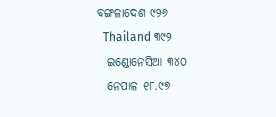ବଙ୍ଗଳାଦେଶ ୯୨୬
  Thailand ୩୯୨
  ଇଣ୍ଡୋନେସିଆ ୩୪୦
  ନେପାଳ ୧୮.୯୭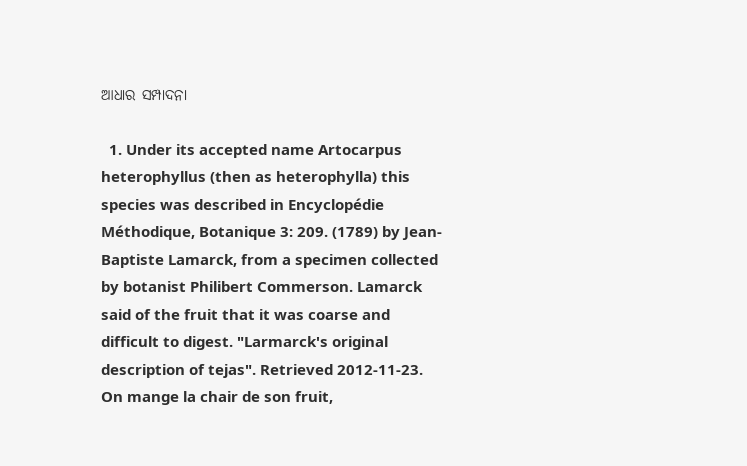ଆଧାର ସମ୍ପାଦନା

  1. Under its accepted name Artocarpus heterophyllus (then as heterophylla) this species was described in Encyclopédie Méthodique, Botanique 3: 209. (1789) by Jean-Baptiste Lamarck, from a specimen collected by botanist Philibert Commerson. Lamarck said of the fruit that it was coarse and difficult to digest. "Larmarck's original description of tejas". Retrieved 2012-11-23. On mange la chair de son fruit,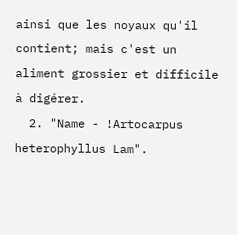ainsi que les noyaux qu'il contient; mais c'est un aliment grossier et difficile à digérer.
  2. "Name - !Artocarpus heterophyllus Lam".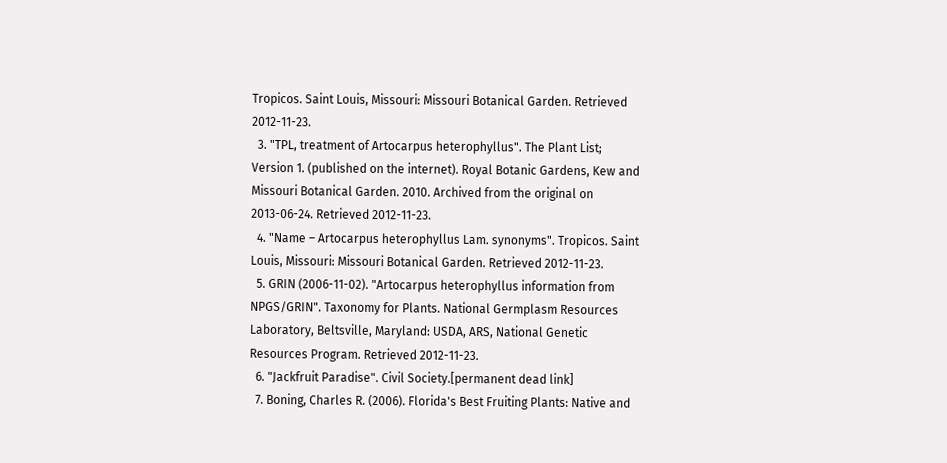Tropicos. Saint Louis, Missouri: Missouri Botanical Garden. Retrieved 2012-11-23.
  3. "TPL, treatment of Artocarpus heterophyllus". The Plant List; Version 1. (published on the internet). Royal Botanic Gardens, Kew and Missouri Botanical Garden. 2010. Archived from the original on 2013-06-24. Retrieved 2012-11-23.
  4. "Name – Artocarpus heterophyllus Lam. synonyms". Tropicos. Saint Louis, Missouri: Missouri Botanical Garden. Retrieved 2012-11-23.
  5. GRIN (2006-11-02). "Artocarpus heterophyllus information from NPGS/GRIN". Taxonomy for Plants. National Germplasm Resources Laboratory, Beltsville, Maryland: USDA, ARS, National Genetic Resources Program. Retrieved 2012-11-23.
  6. "Jackfruit Paradise". Civil Society.[permanent dead link]
  7. Boning, Charles R. (2006). Florida's Best Fruiting Plants: Native and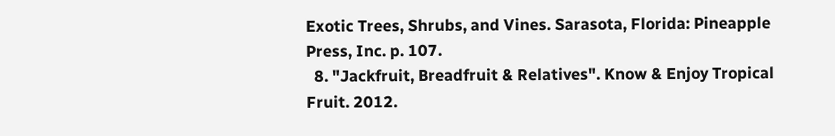Exotic Trees, Shrubs, and Vines. Sarasota, Florida: Pineapple Press, Inc. p. 107.
  8. "Jackfruit, Breadfruit & Relatives". Know & Enjoy Tropical Fruit. 2012.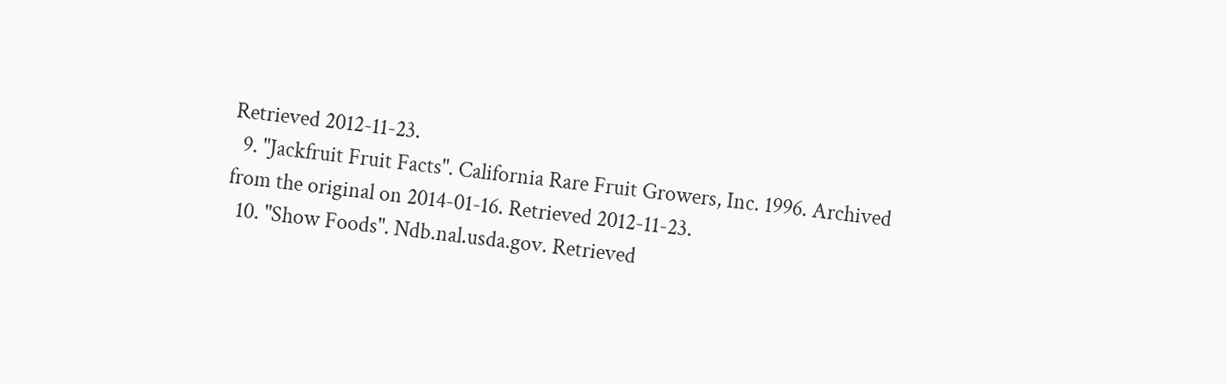Retrieved 2012-11-23.
  9. "Jackfruit Fruit Facts". California Rare Fruit Growers, Inc. 1996. Archived from the original on 2014-01-16. Retrieved 2012-11-23.
  10. "Show Foods". Ndb.nal.usda.gov. Retrieved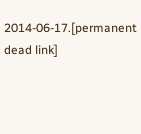2014-06-17.[permanent dead link]